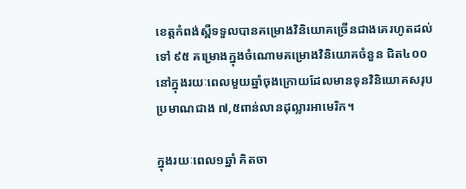ខេត្តកំពង់ស្ពឺទទួលបានគម្រោងវិនិយោគច្រើនជាងគេរហូតដល់ទៅ ៩៥ គម្រោងក្នុងចំណោមគម្រោងវិនិយោគចំនួន ជិត៤០០ នៅក្នុងរយៈពេលមួយឆ្នាំចុងក្រោយដែលមានទុនវិនិយោគសរុបប្រមាណជាង ៧,៥ពាន់លានដុល្លារអាមេរិក។

ក្នុងរយៈពេល១ឆ្នាំ គិតចា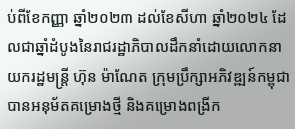ប់ពីខែកញ្ញា ឆ្នាំ២០២៣ ដល់ខែសីហា ឆ្នាំ២០២៤ ដែលជាឆ្នាំដំបូងនៃរាជរដ្ឋាភិបាលដឹកនាំដោយលោកនាយករដ្ឋមន្ត្រី ហ៊ុន ម៉ាណែត ក្រុមប្រឹក្សាអភិវឌ្ឍន៍កម្ពុជាបានអនុម័តគម្រោងថ្មី និងគម្រោងពង្រីក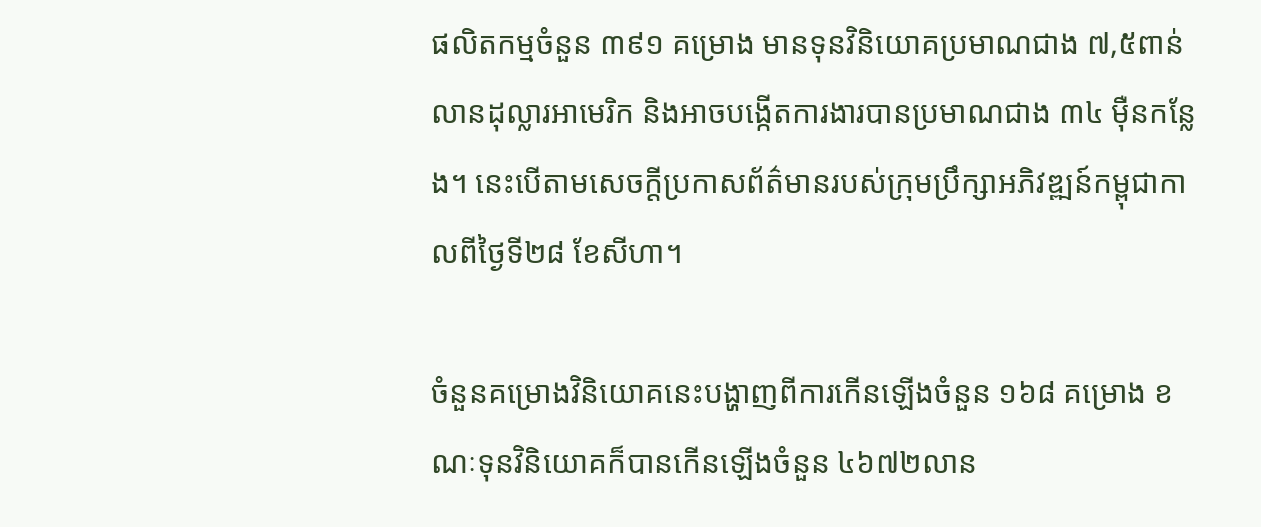ផលិតកម្មចំនួន ៣៩១ គម្រោង មានទុនវិនិយោគប្រមាណជាង ៧,៥ពាន់លានដុល្លារអាមេរិក និងអាចបង្កើតការងារបានប្រមាណជាង ៣៤ ម៉ឺនកន្លែង។ នេះបើតាមសេចក្ដីប្រកាសព័ត៌មានរបស់ក្រុមប្រឹក្សាអភិវឌ្ឍន៍កម្ពុជាកាលពីថ្ងៃទី២៨ ខែសីហា។

ចំនួនគម្រោងវិនិយោគនេះបង្ហាញពីការកើនឡើងចំនួន ១៦៨ គម្រោង ខណៈទុនវិនិយោគក៏បានកើនឡើងចំនួន ៤៦៧២លាន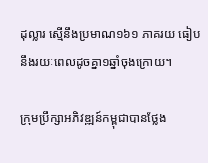ដុល្លារ ស្មើនឹងប្រមាណ១៦១ ភាគរយ ធៀបនឹងរយៈពេលដូចគ្នា១ឆ្នាំចុងក្រោយ។

ក្រុមប្រឹក្សាអភិវឌ្ឍន៍កម្ពុជាបានថ្លែង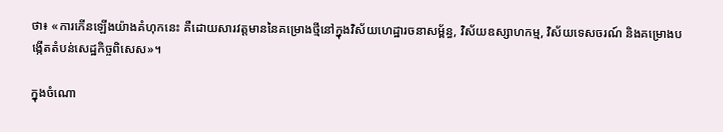ថា៖ «ការកើនឡើងយ៉ាងគំហុកនេះ គឺដោយសារវត្តមាននៃគម្រោងថ្មីនៅក្នុងវិស័យហេដ្ឋារចនាសម្ព័ន្ធ, វិស័យឧស្សាហកម្ម, វិស័យទេសចរណ៍ និងគម្រោងបង្កើតតំបន់សេដ្ឋកិច្ចពិសេស»។

ក្នុងចំណោ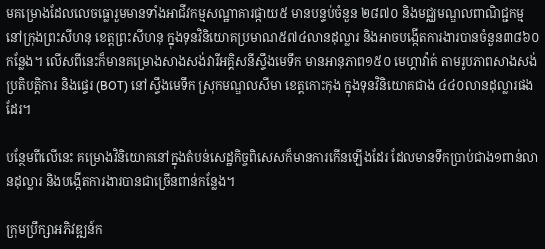មគម្រោងដែលលេចធ្លោរួមមានទាំងអាជីវកម្មសណ្ឋាគារផ្កាយ៥ មានបន្ទប់ចំនួន ២៨៧០ និងមជ្ឈមណ្ឌលពាណិជ្ជកម្ម នៅក្រុងព្រះសីហនុ ខេត្តព្រះសីហនុ ក្នុងទុនវិនិយោគប្រមាណ៥៧៤លានដុល្លារ និងអាចបង្កើតការងារបានចំនួន៣៨៦០កន្លែង។ លើសពីនេះក៏មានគម្រោងសាងសង់វារីអគ្គិសនីស្ទឹងមេទឹក មានអានុភាព១៥០ មេហ្គាវ៉ាត់ តាមរូបភាពសាងសង់ ប្រតិបត្តិការ និងផ្ទេរ (BOT) នៅស្ទឹងមេទឹក ស្រុកមណ្ឌលសីមា ខេត្តកោះកុង ក្នុងទុនវិនិយោគជាង ៤៤០លានដុល្លារផងដែរ។

បន្ថែមពីលើនេះ គម្រោងវិនិយោគនៅក្នុងតំបន់សេដ្ឋកិច្ចពិសេសក៏មានការកើនឡើងដែរ ដែលមានទឹកប្រាប់ជាង១ពាន់លានដុល្លារ និងបង្កើតការងារបានជាច្រើនពាន់កន្លែង។

ក្រុមប្រឹក្សាអភិវឌ្ឍន៍ក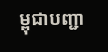ម្ពុជាបញ្ជា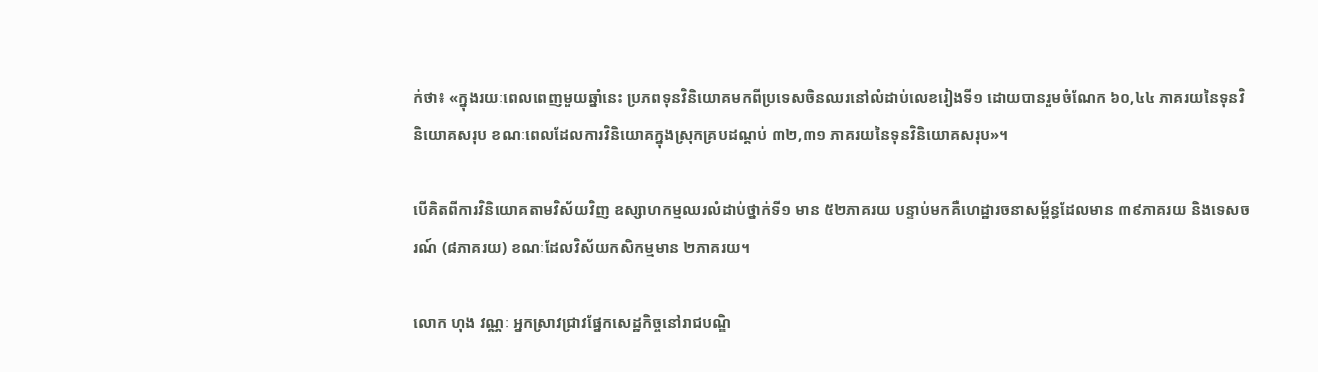ក់ថា៖ «ក្នុងរយៈពេលពេញមួយឆ្នាំនេះ ប្រភពទុនវិនិយោគមកពីប្រទេសចិនឈរនៅលំដាប់លេខរៀងទី១ ដោយបានរួមចំណែក ៦០,៤៤ ភាគរយនៃទុនវិនិយោគសរុប ខណៈពេលដែលការវិនិយោគក្នុងស្រុកគ្របដណ្តប់ ៣២,៣១ ភាគរយនៃទុនវិនិយោគសរុប»។

បើគិតពីការវិនិយោគតាមវិស័យវិញ ឧស្សាហកម្មឈរលំដាប់ថ្នាក់ទី១ មាន ៥២ភាគរយ បន្ទាប់មកគឺហេដ្ឋារចនាសម្ព័ន្ធដែលមាន ៣៩ភាគរយ និងទេសចរណ៍ (៨ភាគរយ) ខណៈដែលវិស័យកសិកម្មមាន ២ភាគរយ។

លោក ហុង វណ្ណៈ អ្នកស្រាវជ្រាវផ្នែកសេដ្ឋកិច្ចនៅរាជបណ្ឌិ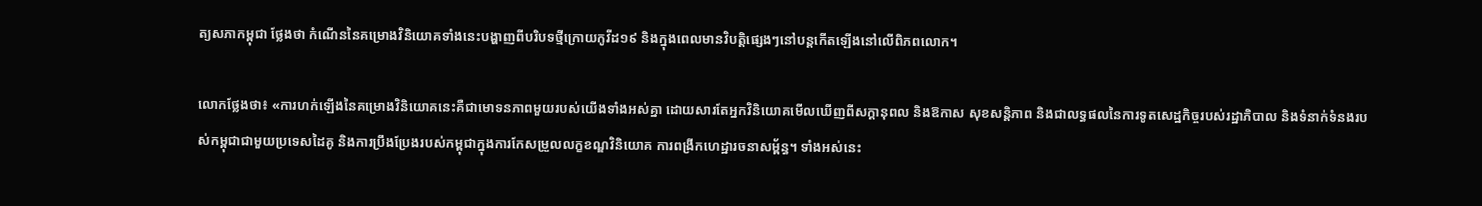ត្យសភាកម្ពុជា ថ្លែងថា កំណើននៃគម្រោងវិនិយោគទាំងនេះបង្ហាញពីបរិបទថ្មីក្រោយកូវីដ១៩ និងក្នុងពេលមានវិបត្តិផ្សេងៗនៅបន្តកើតឡើងនៅលើពិភពលោក។

លោកថ្លែងថា៖ «ការហក់ឡើងនៃគម្រោងវិនិយោគនេះគឺជាមោទនភាពមួយរបស់យើងទាំងអស់គ្នា ដោយសារតែអ្នកវិនិយោគមើលឃើញពីសក្ដានុពល និងឱកាស សុខសន្តិភាព និងជាលទ្ធផលនៃការទូតសេដ្ឋកិច្ចរបស់រដ្ឋាភិបាល និងទំនាក់ទំនងរបស់កម្ពុជាជាមួយប្រទេសដៃគូ និងការប្រឹងប្រែងរបស់កម្ពុជាក្នុងការកែសម្រួលលក្ខខណ្ឌវិនិយោគ ការពង្រីកហេដ្ឋារចនាសម្ព័ន្ធ។ ទាំងអស់នេះ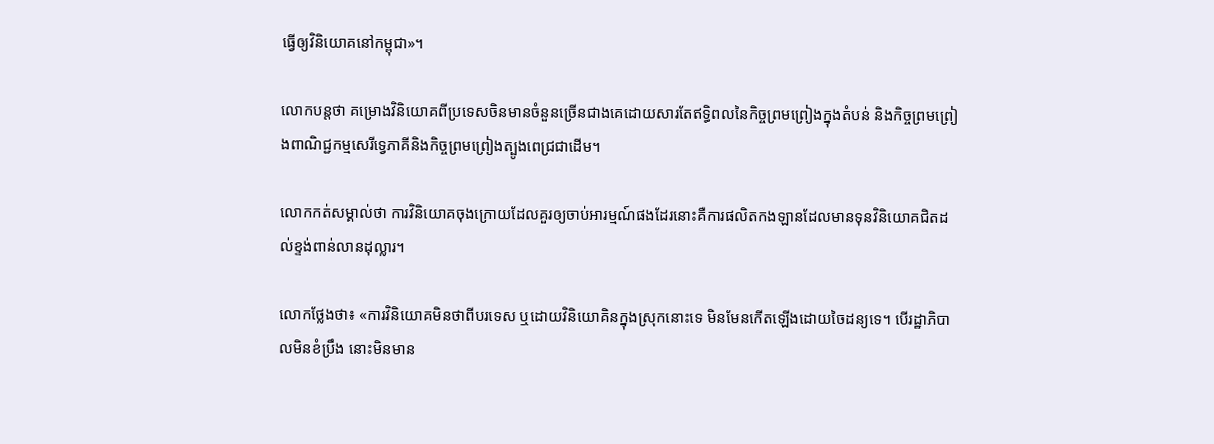ធ្វើឲ្យវិនិយោគនៅកម្ពុជា»។

លោកបន្តថា គម្រោងវិនិយោគពីប្រទេសចិនមានចំនួនច្រើនជាងគេដោយសារតែឥទ្ធិពលនៃកិច្ចព្រមព្រៀងក្នុងតំបន់ និងកិច្ចព្រមព្រៀងពាណិជ្ជកម្មសេរីទ្វេភាគីនិងកិច្ចព្រមព្រៀងត្បូងពេជ្រជាដើម។

លោកកត់សម្គាល់ថា ការវិនិយោគចុងក្រោយដែលគួរឲ្យចាប់អារម្មណ៍ផងដែរនោះគឺការផលិតកងឡានដែលមានទុនវិនិយោគជិតដល់ខ្ទង់ពាន់លានដុល្លារ។

លោកថ្លែងថា៖ «ការវិនិយោគមិនថាពីបរទេស ឬដោយវិនិយោគិនក្នុងស្រុកនោះទេ មិនមែនកើតឡើងដោយចៃដន្យទេ។ បើរដ្ឋាភិបាលមិនខំប្រឹង នោះមិនមាន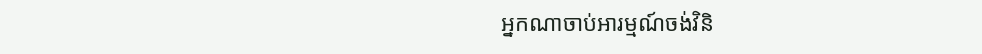អ្នកណាចាប់អារម្មណ៍ចង់វិនិ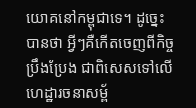យោគនៅកម្ពុជាទេ។ ដូច្នេះបានថា អ្វីៗគឺកើតចេញពីកិច្ចប្រឹងប្រែង ជាពិសេសទៅលើហេដ្ឋារចនាសម្ព័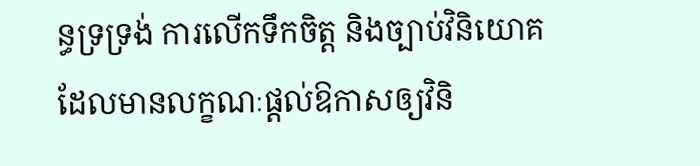ន្ធទ្រទ្រង់ ការលើកទឹកចិត្ត និងច្បាប់វិនិយោគដែលមានលក្ខណៈផ្ដល់ឱកាសឲ្យវិនិ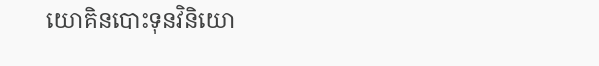យោគិនបោះទុនវិនិយោ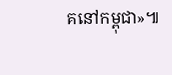គនៅកម្ពុជា»៕